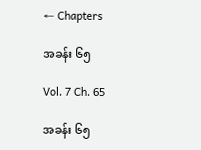← Chapters

အခန်း ၆၅

Vol. 7 Ch. 65

အခန်း ၆၅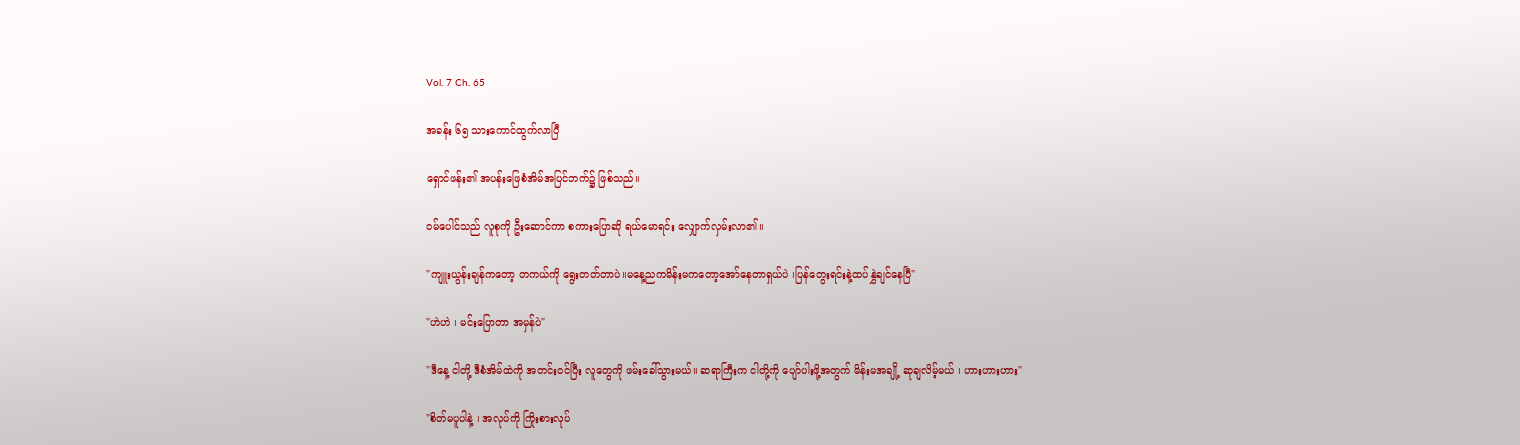Vol. 7 Ch. 65

အခန်း ၆၅ သားကောင်ထွက်လာပြီ

ရှောင်ဖန်း၏ အပန်းဖြေစံအိမ်အပြင်ဘက်၌ ဖြစ်သည်။

ဝမ်ပေါင်သည် လူစုကို ဦးဆောင်ကာ စကားပြောဆို ရယ်မောရင်း လျှောက်လှမ်းလာ၏။

"ကျူးယွန်းချန်ကတော့ တကယ်ကို ရွေးတတ်တာပဲ။မနေ့ညကမိန်းမကတော့အော်နေတာရှယ်ပဲ ၊ပြန်တွေးရင်းနဲ့ထပ်နွှဲချင်နေပြီ"

"ဟဲဟဲ ၊ မင်းပြောတာ အမှန်ပဲ"

"ဒီနေ့ ငါတို့ ဒီစံအိမ်ထဲကို အတင်းဝင်ပြီး လူတွေကို ဖမ်းခေါ်သွားမယ်။ ဆရာကြီးက ငါတို့ကို ပျော်ပါးဖို့အတွက် မိန်းမအချို့ ဆုချလိမ့်မယ် ၊ ဟားဟားဟား"

"စိတ်မပူပါနဲ့ ၊ အလုပ်ကို ကြိုးစားလုပ်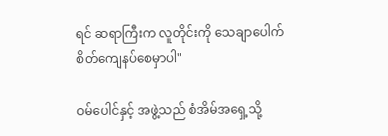ရင် ဆရာကြီးက လူတိုင်းကို သေချာပေါက် စိတ်ကျေနပ်စေမှာပါ"

ဝမ်ပေါင်နှင့် အဖွဲ့သည် စံအိမ်အရှေ့သို့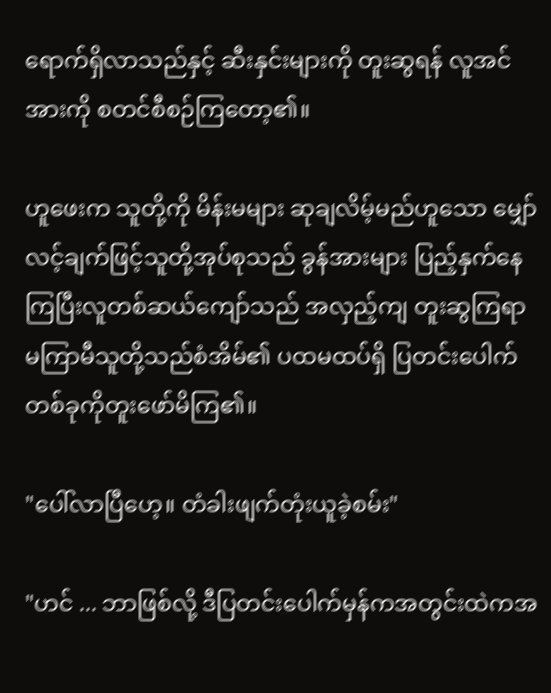ရောက်ရှိလာသည်နှင့် ဆီးနှင်းများကို တူးဆွရန် လူအင်အားကို စတင်စီစဉ်ကြတော့၏။

ဟူဖေးက သူတို့ကို မိန်းမများ ဆုချလိမ့်မည်ဟူသော မျှော်လင့်ချက်ဖြင့်သူတို့အုပ်စုသည် ခွန်အားများ ပြည့်နှက်နေကြပြီးလူတစ်ဆယ်ကျော်သည် အလှည့်ကျ တူးဆွကြရာမကြာမီသူတို့သည်စံအိမ်၏ ပထမထပ်ရှိ ပြတင်းပေါက်တစ်ခုကိုတူးဖော်မိကြ၏။

"ပေါ်လာပြီဟေ့။ တံခါးဖျက်တုံးယူခဲ့စမ်း"

"ဟင် ... ဘာဖြစ်လို့ ဒီပြတင်းပေါက်မှန်ကအတွင်းထဲကအ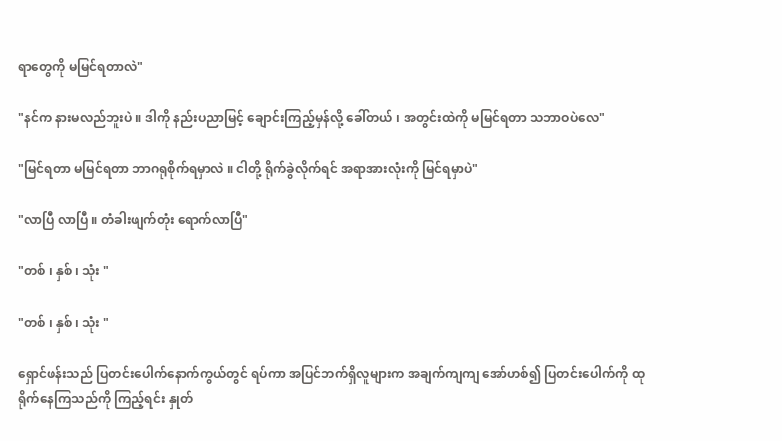ရာတွေကို မမြင်ရတာလဲ"

"နင်က နားမလည်ဘူးပဲ ။ ဒါကို နည်းပညာမြင့် ချောင်းကြည့်မှန်လို့ ခေါ်တယ် ၊ အတွင်းထဲကို မမြင်ရတာ သဘာဝပဲလေ"

"မြင်ရတာ မမြင်ရတာ ဘာဂရုစိုက်ရမှာလဲ ။ ငါတို့ ရိုက်ခွဲလိုက်ရင် အရာအားလုံးကို မြင်ရမှာပဲ"

"လာပြီ လာပြီ ။ တံခါးဖျက်တုံး ရောက်လာပြီ"

"တစ် ၊ နှစ် ၊ သုံး "

"တစ် ၊ နှစ် ၊ သုံး "

ရှောင်ဖန်းသည် ပြတင်းပေါက်နောက်ကွယ်တွင် ရပ်ကာ အပြင်ဘက်ရှိလူများက အချက်ကျကျ အော်ဟစ်၍ ပြတင်းပေါက်ကို ထုရိုက်နေကြသည်ကို ကြည့်ရင်း နှုတ်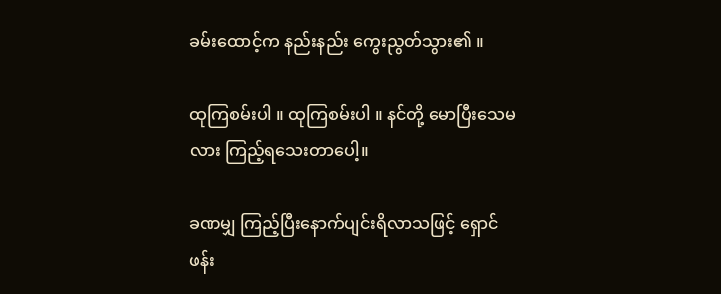ခမ်းထောင့်က နည်းနည်း ကွေးညွတ်သွား၏ ။

ထုကြစမ်းပါ ။ ထုကြစမ်းပါ ။ နင်တို့ မောပြီးသေမလား ကြည့်ရသေးတာပေါ့။

ခဏမျှ ကြည့်ပြီးနောက်ပျင်းရိလာသဖြင့် ရှောင်ဖန်း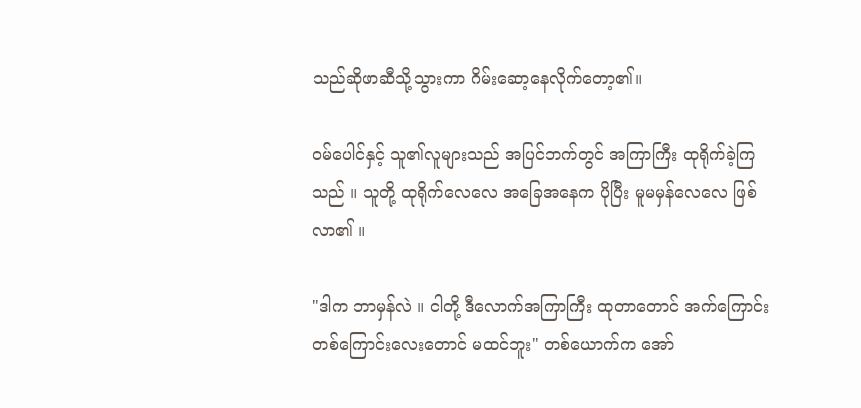သည်ဆိုဖာဆီသို့သွားကာ ဂိမ်းဆော့နေလိုက်တော့၏။

ဝမ်ပေါင်နှင့် သူ၏လူများသည် အပြင်ဘက်တွင် အကြာကြီး ထုရိုက်ခဲ့ကြသည် ။ သူတို့ ထုရိုက်လေလေ အခြေအနေက ပိုပြီး မူမမှန်လေလေ ဖြစ်လာ၏ ။

"ဒါက ဘာမှန်လဲ ။ ငါတို့ ဒီလောက်အကြာကြီး ထုတာတောင် အက်ကြောင်းတစ်ကြောင်းလေးတောင် မထင်ဘူး" တစ်ယောက်က အော်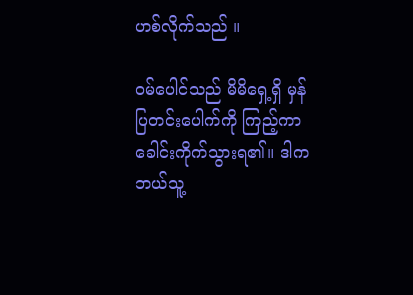ဟစ်လိုက်သည် ။

ဝမ်ပေါင်သည် မိမိရှေ့ရှိ မှန်ပြတင်းပေါက်ကို ကြည့်ကာခေါင်းကိုက်သွားရ၏။ ဒါက ဘယ်သူ့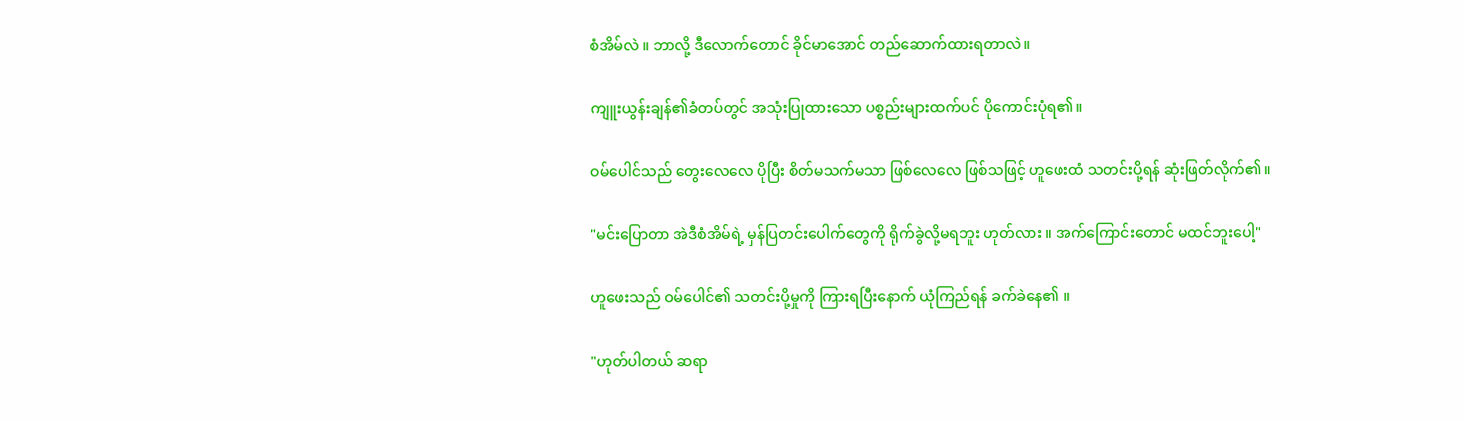စံအိမ်လဲ ။ ဘာလို့ ဒီလောက်တောင် ခိုင်မာအောင် တည်ဆောက်ထားရတာလဲ။

ကျူးယွန်းချန်၏ခံတပ်တွင် အသုံးပြုထားသော ပစ္စည်းများထက်ပင် ပိုကောင်းပုံရ၏။

ဝမ်ပေါင်သည် တွေးလေလေ ပိုပြီး စိတ်မသက်မသာ ဖြစ်လေလေ ဖြစ်သဖြင့် ဟူဖေးထံ သတင်းပို့ရန် ဆုံးဖြတ်လိုက်၏။

"မင်းပြောတာ အဲဒီစံအိမ်ရဲ့ မှန်ပြတင်းပေါက်တွေကို ရိုက်ခွဲလို့မရဘူး ဟုတ်လား ။ အက်ကြောင်းတောင် မထင်ဘူးပေါ့"

ဟူဖေးသည် ဝမ်ပေါင်၏ သတင်းပို့မှုကို ကြားရပြီးနောက် ယုံကြည်ရန် ခက်ခဲနေ၏ ။

"ဟုတ်ပါတယ် ဆရာ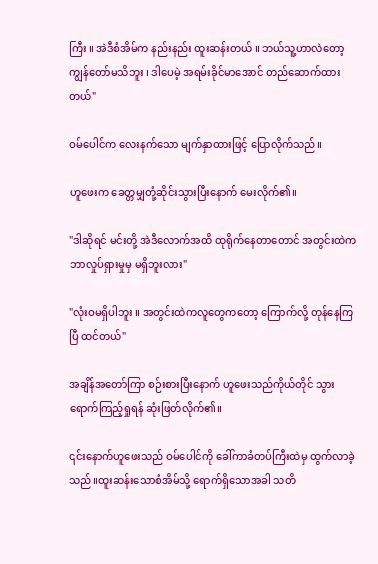ကြီး ။ အဲဒီစံအိမ်က နည်းနည်း ထူးဆန်းတယ် ။ ဘယ်သူ့ဟာလဲတော့ ကျွန်တော်မသိဘူး ၊ ဒါပေမဲ့ အရမ်းခိုင်မာအောင် တည်ဆောက်ထားတယ်"

ဝမ်ပေါင်က လေးနက်သော မျက်နှာထားဖြင့် ပြောလိုက်သည်။

ဟူဖေးက‌ ခေတ္တမျှတုံ့ဆိုင်းသွားပြီးနောက် မေးလိုက်၏။

"ဒါဆိုရင် မင်းတို့ အဲဒီလောက်အထိ ထုရိုက်နေတာတောင် အတွင်းထဲက ဘာလှုပ်ရှားမှုမှ မရှိဘူးလား"

"လုံးဝမရှိပါဘူး ။ အတွင်းထဲကလူတွေကတော့ ကြောက်လို့ တုန်နေကြပြီ ထင်တယ်"

အချိန်အတော်ကြာ စဉ်းစားပြီးနောက် ဟူဖေးသည်ကိုယ်တိုင် သွားရောက်ကြည့်ရှုရန် ဆုံးဖြတ်လိုက်၏။

၎င်းနောက်ဟူဖေးသည် ဝမ်ပေါင်ကို ခေါ်ကာခံတပ်ကြီးထဲမှ ထွက်လာခဲ့သည်။ထူးဆန်း‌သောစံအိမ်သို့ ရောက်ရှိသောအခါ သတိ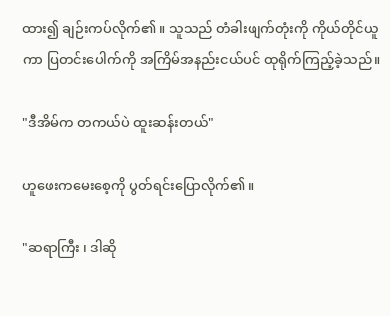ထား၍ ချဉ်းကပ်လိုက်၏။ သူသည် တံခါးဖျက်တုံးကို ကိုယ်တိုင်ယူကာ ပြတင်းပေါက်ကို အကြိမ်အနည်းငယ်ပင် ထုရိုက်ကြည့်ခဲ့သည်။

"ဒီအိမ်က တကယ်ပဲ ထူးဆန်းတယ်"

ဟူဖေးကမေးစေ့ကို ပွတ်ရင်းပြောလိုက်၏။

"ဆရာကြီး ၊ ဒါဆို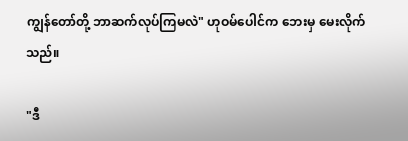ကျွန်‌တော်တို့ ဘာဆက်လုပ်ကြမလဲ" ဟုဝမ်ပေါင်က ဘေးမှ မေးလိုက်သည်။

"ဒီ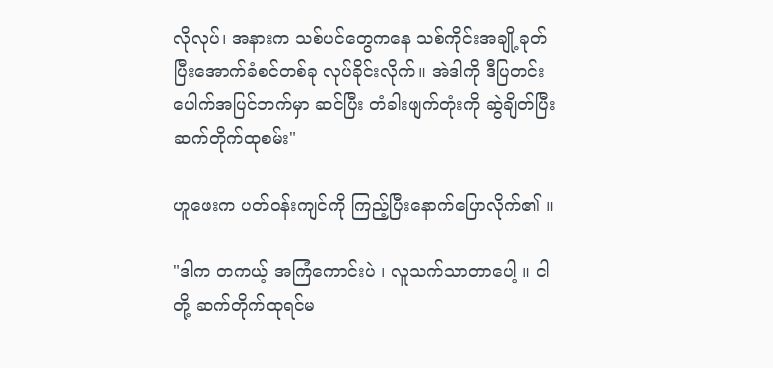လိုလုပ်၊ အနားက သစ်ပင်တွေကနေ သစ်ကိုင်းအချို့ခုတ်ပြီးအောက်ခံစင်တစ်ခု လုပ်ခိုင်းလိုက်။ အဲဒါကို ဒီပြတင်းပေါက်အပြင်ဘက်မှာ ဆင်ပြီး တံခါးဖျက်တုံးကို ဆွဲချိတ်ပြီး ဆက်တိုက်ထုစမ်း"

ဟူဖေးက ပတ်ဝန်းကျင်ကို ကြည့်ပြီးနောက်ပြောလိုက်၏ ။

"ဒါက တကယ့် အကြံကောင်းပဲ ၊ လူသက်သာတာပေါ့ ။ ငါတို့ ဆက်တိုက်ထုရင်မ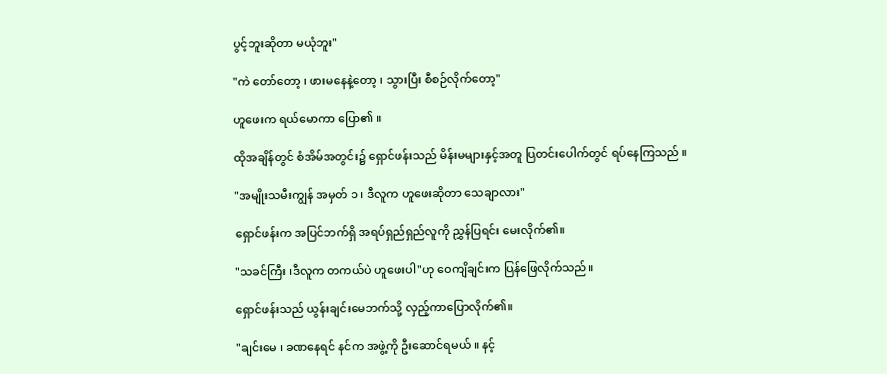ပွင့်ဘူးဆိုတာ မယုံဘူး"

"ကဲ တော်တော့ ၊ ဖားမနေနဲ့တော့ ၊ သွားပြီး စီစဉ်လိုက်တော့"

ဟူဖေးက ရယ်မောကာ ပြော၏ ။

ထိုအချိန်တွင် စံအိမ်အတွင်း၌ ရှောင်ဖန်းသည် မိန်းမများနှင့်အတူ ပြတင်းပေါက်တွင် ရပ်နေကြသည် ။

"အမျိုးသမီးကျွန် အမှတ် ၁ ၊ ဒီလူက ဟူဖေးဆိုတာ သေချာလား"

ရှောင်ဖန်းက အပြင်ဘက်ရှိ အရပ်ရှည်ရှည်လူကို ညွှန်ပြရင်း မေးလိုက်၏။

"သခင်ကြီး ၊ဒီလူက တကယ်ပဲ ဟူဖေးပါ"ဟု ဝေကျိချင်းက ပြန်ဖြေလိုက်သည်။

ရှောင်ဖန်းသည် ယွန်းချင်းမေဘက်သို့ လှည့်ကာပြောလိုက်၏။

"ချင်းမေ ၊ ခဏနေရင် နင်က အဖွဲ့ကို ဦးဆောင်ရမယ် ။ နင့်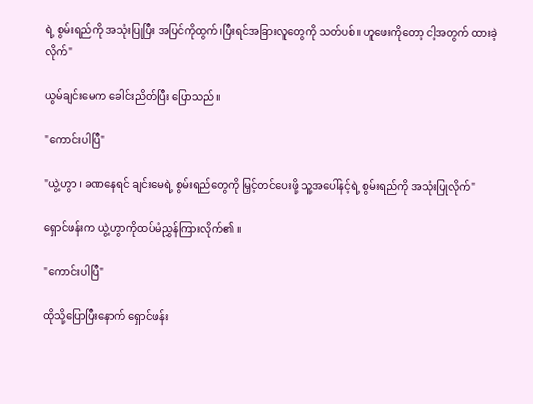ရဲ့ စွမ်းရည်ကို အသုံးပြုပြီး အပြင်ကိုထွက်၊ပြီးရင်အခြားလူတွေကို သတ်ပစ်။ ဟူဖေးကိုတော့ ငါ့အတွက် ထားခဲ့လိုက်"

ယွမ်ချင်းမေက ခေါင်းညိတ်ပြီး ပြောသည်။

"ကောင်းပါပြီ"

"ယွဲ့ဟွာ ၊ ခဏနေရင် ချင်းမေရဲ့ စွမ်းရည်တွေကို မြှင့်တင်ပေးဖို့ သူ့အပေါ်နင့်ရဲ့ စွမ်းရည်ကို အသုံးပြုလိုက်"

ရှောင်ဖန်းက ယွဲ့ဟွာကိုထပ်မံညွှန်ကြားလိုက်၏ ။

"ကောင်းပါပြီ"

ထိုသို့ပြောပြီးနောက် ရှောင်ဖန်း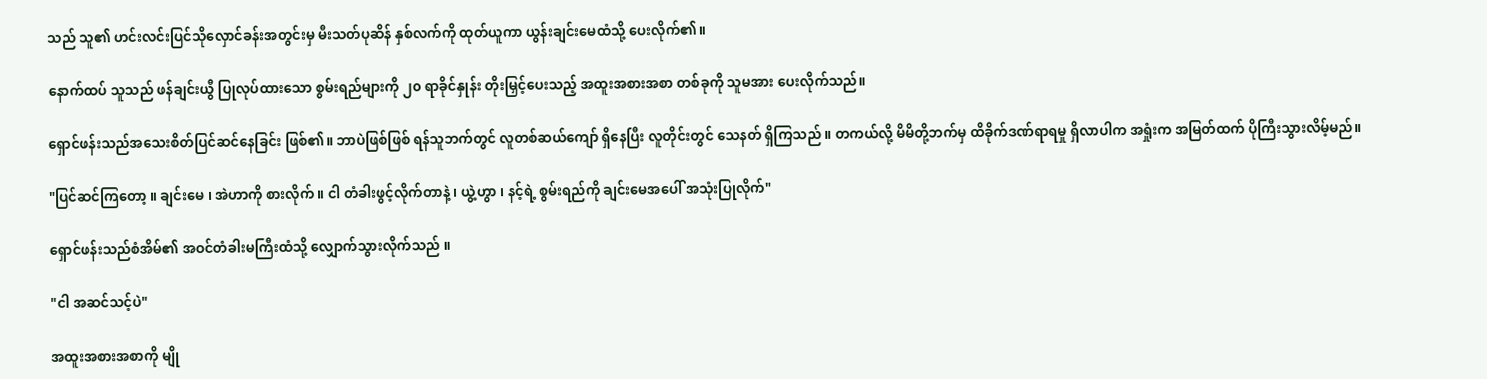သည် သူ၏ ဟင်းလင်းပြင်သိုလှောင်ခန်းအတွင်းမှ မီးသတ်ပုဆိန် နှစ်လက်ကို ထုတ်ယူကာ ယွန်းချင်းမေထံသို့ ပေးလိုက်၏။

နောက်ထပ် သူသည် ဖန်ချင်းယွီ ပြုလုပ်ထားသော စွမ်းရည်များကို ၂၀ ရာခိုင်နှုန်း တိုးမြှင့်ပေးသည့် အထူးအစားအစာ တစ်ခုကို သူမအား ပေးလိုက်သည်။

ရှောင်ဖန်းသည်အသေးစိတ်ပြင်ဆင်‌နေခြင်း ဖြစ်၏။ ဘာပဲဖြစ်ဖြစ် ရန်သူဘက်တွင် လူတစ်ဆယ်ကျော် ရှိနေပြီး လူတိုင်းတွင် သေနတ် ရှိကြသည် ။ တကယ်လို့ မိမိတို့ဘက်မှ ထိခိုက်ဒဏ်ရာရမှု ရှိလာပါက အရှုံးက အမြတ်ထက် ပိုကြီးသွားလိမ့်မည်။

"ပြင်ဆင်ကြတော့ ။ ချင်းမေ ၊ အဲဟာကို စားလိုက် ။ ငါ တံခါးဖွင့်လိုက်တာနဲ့ ၊ ယွဲ့ဟွာ ၊ နင့်ရဲ့ စွမ်းရည်ကို ချင်းမေအပေါ် အသုံးပြုလိုက်"

ရှောင်ဖန်းသည်စံအိမ်၏ အဝင်တံခါးမကြီးထံသို့ လျှောက်သွားလိုက်သည် ။

"ငါ အဆင်သင့်ပဲ"

အထူးအစားအစာကို မျို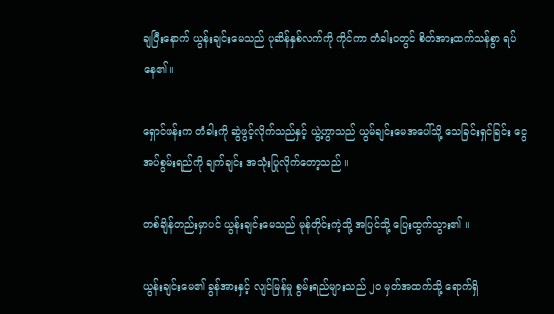ချပြီးနောက် ယွန်းချင်းမေသည် ပုဆိန်နှစ်လက်ကို ကိုင်ကာ တံခါးဝတွင် စိတ်အားထက်သန်စွာ ရပ်နေ၏။

ရှောင်ဖန်းက တံခါးကို ဆွဲဖွင့်လိုက်သည်နှင့် ယွဲ့ဟွာသည် ယွမ်ချင်းမေအပေါ်သို့ သေခြင်းရှင်ခြင်း ငွေအပ်စွမ်းရည်ကို ချက်ချင်း အသုံးပြုလိုက်တော့သည် ။

တစ်ချိန်တည်းမှာပင် ယွန်းချင်းမေသည် မုန်တိုင်းကဲ့သို့ အပြင်သို့ ပြေးထွက်သွား၏ ။

ယွန်းချင်းမေ၏ ခွန်အားနှင့် လျင်မြန်မှု စွမ်းရည်များသည် ၂၀ မှတ်အထက်သို့ ရောက်ရှိ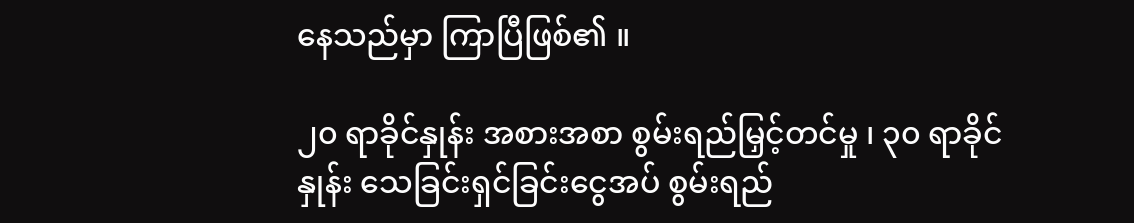နေသည်မှာ ကြာပြီဖြစ်၏ ။

၂၀ ရာခိုင်နှုန်း အစားအစာ စွမ်းရည်မြှင့်တင်မှု ၊ ၃၀ ရာခိုင်နှုန်း သေခြင်းရှင်ခြင်းငွေအပ် စွမ်းရည်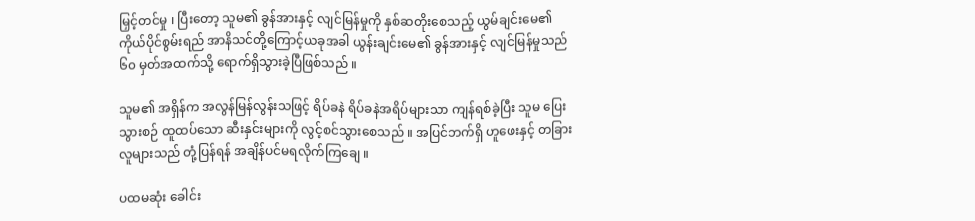မြှင့်တင်မှု ၊ ပြီးတော့ သူမ၏ ခွန်အားနှင့် လျင်မြန်မှုကို နှစ်ဆတိုးစေသည့် ယွမ်ချင်းမေ၏ ကိုယ်ပိုင်စွမ်းရည် အာနိသင်တို့ကြောင့်ယခုအခါ ယွန်းချင်းမေ၏ ခွန်အားနှင့် လျင်မြန်မှုသည် ၆၀ မှတ်အထက်သို့ ရောက်ရှိသွားခဲ့ပြီဖြစ်သည် ။

သူမ၏ အရှိန်က အလွန်မြန်လွန်းသဖြင့် ရိပ်ခနဲ ရိပ်ခနဲအရိပ်များသာ ကျန်ရစ်ခဲ့ပြီး သူမ ပြေးသွားစဉ် ထူထပ်သော ဆီးနှင်းများကို လွင့်စင်သွားစေသည် ။ အပြင်ဘက်ရှိ ဟူဖေးနှင့် တခြားလူများသည် တုံ့ပြန်ရန် အချိန်ပင်မရလိုက်ကြချေ ။

ပထမဆုံး ခေါင်း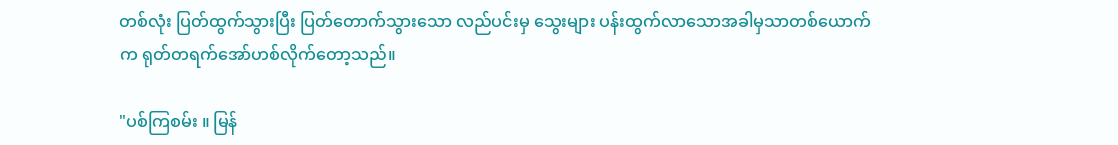တစ်လုံး ပြတ်ထွက်သွားပြီး ပြတ်တောက်သွားသော လည်ပင်းမှ သွေးများ ပန်းထွက်လာသောအခါမှသာတစ်ယောက်က ရုတ်တရက်အော်ဟစ်လိုက်တော့သည်။

"ပစ်ကြစမ်း ။ မြန်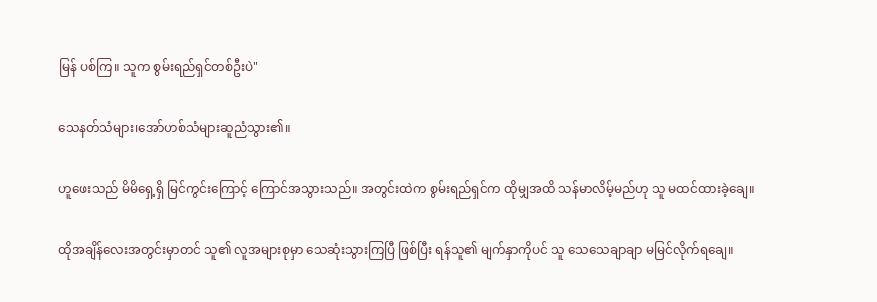မြန် ပစ်ကြ။ သူက စွမ်းရည်ရှင်တစ်ဦးပဲ"

သေနတ်သံများ၊အော်ဟစ်သံများဆူညံသွား၏။

ဟူဖေးသည် မိမိရှေ့ရှိ မြင်ကွင်းကြောင့် ကြောင်အသွားသည်။ အတွင်းထဲက စွမ်းရည်ရှင်က ထိုမျှအထိ သန်မာလိမ့်မည်ဟု သူ မထင်ထားခဲ့ချေ။

ထိုအချိန်လေးအတွင်းမှာတင် သူ၏ လူအများစုမှာ သေဆုံးသွားကြပြီ ဖြစ်ပြီး ရန်သူ၏ မျက်နှာကိုပင် သူ သေသေချာချာ မမြင်လိုက်ရချေ။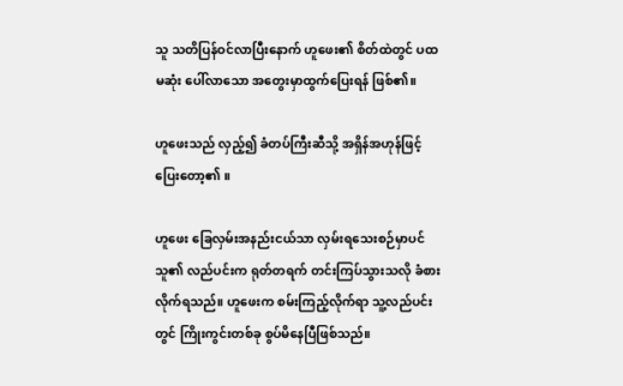သူ သတိပြန်ဝင်လာပြီးနောက် ဟူဖေး၏ စိတ်ထဲတွင် ပထမဆုံး ပေါ်လာသော အတွေးမှာထွက်ပြေးရန် ဖြစ်၏။

ဟူဖေးသည် လှည့်၍ ခံတပ်ကြီးဆီသို့ အရှိန်အဟုန်ဖြင့်ပြေးတော့၏ ။

ဟူဖေး ခြေလှမ်းအနည်းငယ်သာ လှမ်းရသေးစဉ်မှာပင်သူ၏ လည်ပင်းက ရုတ်တရက် တင်းကြပ်သွားသလို ခံစားလိုက်ရသည်။ ဟူဖေးက စမ်းကြည့်လိုက်ရာ သူ့လည်ပင်းတွင် ကြိုးကွင်းတစ်ခု စွပ်မိနေပြီဖြစ်သည်။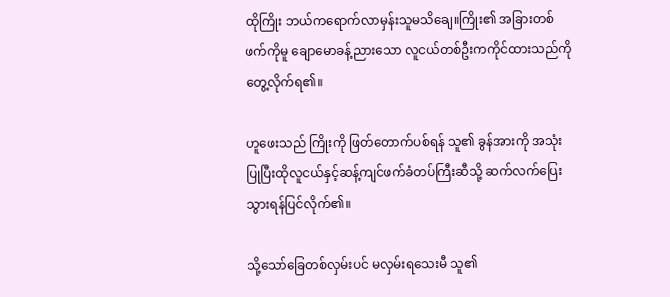ထိုကြိုး ဘယ်ကရောက်လာမှန်းသူမသိချေ။ကြိုး၏ အခြားတစ်ဖက်ကိုမူ ချောမောခန့်ညားသော လူငယ်တစ်ဦးကကိုင်ထားသည်ကိုတွေ့လိုက်ရ၏။

ဟူဖေးသည် ကြိုးကို ဖြတ်တောက်ပစ်ရန် သူ၏ ခွန်အားကို အသုံးပြုပြီးထိုလူငယ်နှင့်ဆန့်ကျင်ဖက်ခံတပ်ကြီးဆီသို့ ဆက်လက်ပြေးသွားရန်ပြင်လိုက်၏။

သို့သော်ခြေတစ်လှမ်းပင် မလှမ်းရသေးမီ သူ၏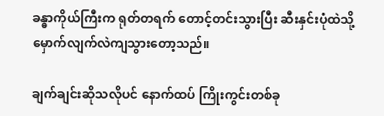ခန္ဓာကိုယ်ကြီးက ရုတ်တရက် တောင့်တင်းသွားပြီး ဆီးနှင်းပုံထဲသို့ မှောက်လျက်လဲကျသွားတော့သည်။

ချက်ချင်းဆိုသလိုပင် နောက်ထပ် ကြိုးကွင်းတစ်ခု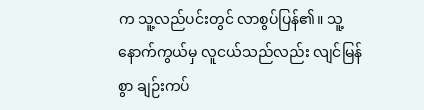က သူ့လည်ပင်းတွင် လာစွပ်ပြန်၏။ သူ့နောက်ကွယ်မှ လူငယ်သည်လည်း လျင်မြန်စွာ ချဉ်းကပ်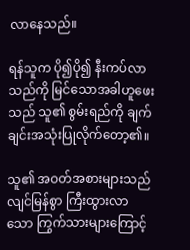လာနေသည်။

ရန်သူက ပို၍ပို၍ နီးကပ်လာသည်ကို မြင်သောအခါဟူဖေးသည် သူ၏ စွမ်းရည်ကို ချက်ချင်းအသုံးပြုလိုက်တော့၏။

သူ၏ အဝတ်အစားများသည် လျင်မြန်စွာ ကြီးထွားလာသော ကြွက်သားများကြောင့်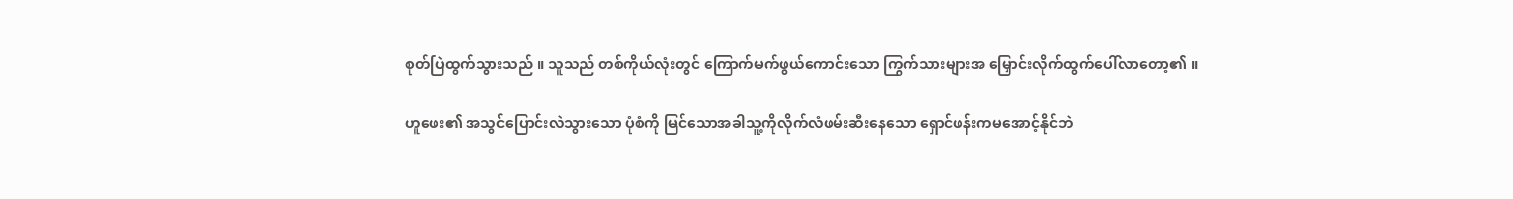စုတ်ပြဲထွက်သွားသည် ။ သူသည် တစ်ကိုယ်လုံးတွင် ကြောက်မက်ဖွယ်ကောင်းသော ကြွက်သားများအ‌ မြှောင်းလိုက်ထွက်ပေါ်လာတော့၏ ။

ဟူဖေး၏ အသွင်ပြောင်းလဲသွားသော ပုံစံကို မြင်သောအခါသူ့ကိုလိုက်လံဖမ်းဆီးနေသော ရှောင်ဖန်းကမအောင့်နိုင်ဘဲ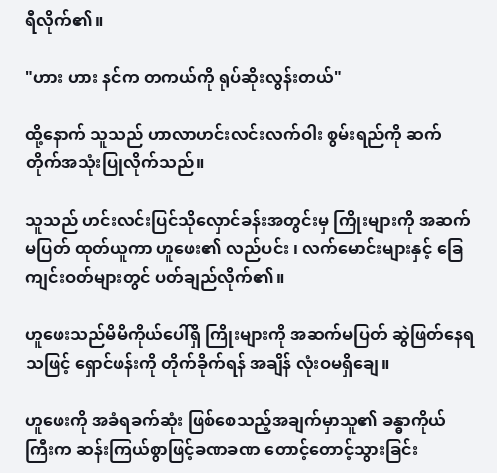ရီ‌လိုက်၏။

"ဟား ဟား နင်က တကယ်ကို ရုပ်ဆိုးလွန်းတယ်"

ထို့နောက် သူသည် ဟာလာဟင်းလင်းလက်ဝါး စွမ်းရည်ကို ဆက်တိုက်အသုံးပြုလိုက်သည်။

သူသည် ဟင်းလင်းပြင်သိုလှောင်ခန်းအတွင်းမှ ကြိုးများကို အဆက်မပြတ် ထုတ်ယူကာ ဟူဖေး၏ လည်ပင်း ၊ လက်မောင်းများနှင့် ခြေကျင်းဝတ်များတွင် ပတ်ချည်လိုက်၏။

ဟူဖေးသည်မိမိကိုယ်ပေါ်ရှိ ကြိုးများကို အဆက်မပြတ် ဆွဲဖြတ်နေရသဖြင့် ရှောင်ဖန်းကို တိုက်ခိုက်ရန် အချိန် လုံးဝမရှိချေ။

ဟူဖေးကို အခံရခက်ဆုံး ဖြစ်စေသည့်အချက်မှာသူ၏ ခန္ဓာကိုယ်ကြီးက ဆန်းကြယ်စွာဖြင့်ခဏခဏ တောင့်တောင့်သွားခြင်း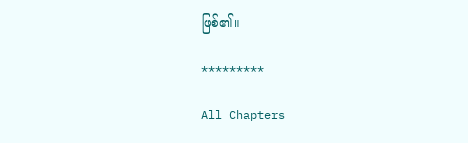ဖြစ်၏။

*********

All Chapters